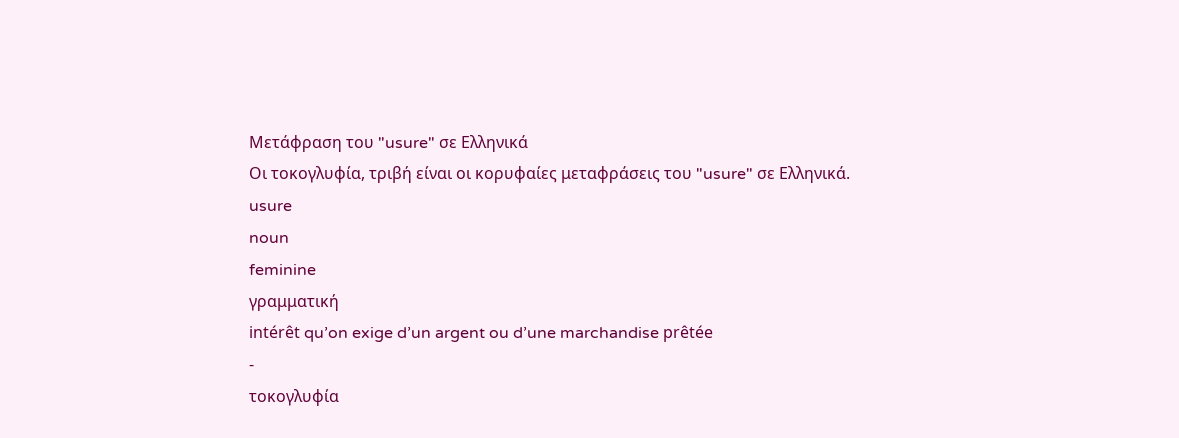Μετάφραση του "usure" σε Ελληνικά
Οι τοκογλυφία, τριβή είναι οι κορυφαίες μεταφράσεις του "usure" σε Ελληνικά.
usure
noun
feminine
γραμματική
intérêt qu’on exige d’un argent ou d’une marchandise prêtée
-
τοκογλυφία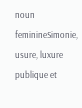noun feminineSimonie, usure, luxure publique et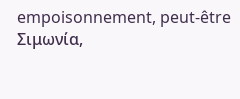empoisonnement, peut-être
Σιμωνία,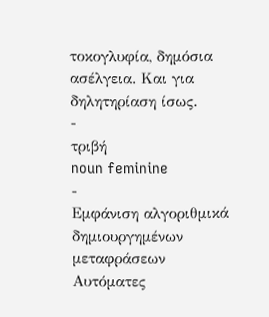τοκογλυφία, δημόσια ασέλγεια. Και για δηλητηρίαση ίσως.
-
τριβή
noun feminine
-
Εμφάνιση αλγοριθμικά δημιουργημένων μεταφράσεων
Αυτόματες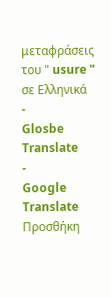μεταφράσεις του " usure " σε Ελληνικά
-
Glosbe Translate
-
Google Translate
Προσθήκη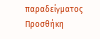παραδείγματος
Προσθήκη